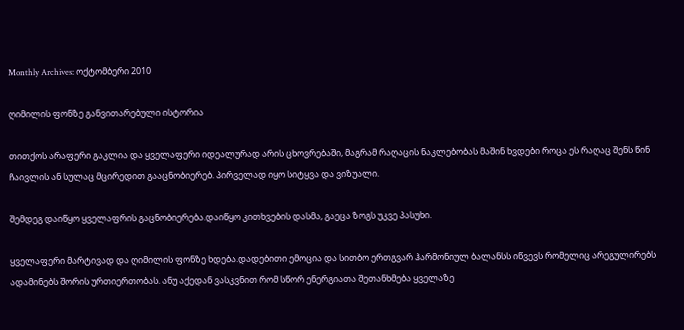Monthly Archives: ოქტომბერი 2010

ღიმილის ფონზე განვითარებული ისტორია

თითქოს არაფერი გაკლია და ყველაფერი იდეალურად არის ცხოვრებაში, მაგრამ რაღაცის ნაკლებობას მაშინ ხვდები როცა ეს რაღაც შენს წინ ჩაივლის ან სულაც მცირედით გააცნობიერებ. პირველად იყო სიტყვა და ვიზუალი.

შემდეგ დაიწყო ყველაფრის გაცნობიერება.დაიწყო კითხვების დასმა, გაეცა ზოგს უკვე პასუხი.

ყველაფერი მარტივად და ღიმილის ფონზე ხდება.დადებითი ემოცია და სითბო ერთგვარ ჰარმონიულ ბალანსს იწვევს რომელიც არეგულირებს ადამინებს შორის ურთიერთობას. ანუ აქედან ვასკვნით რომ სწორ ენერგიათა შეთანხმება ყველაზე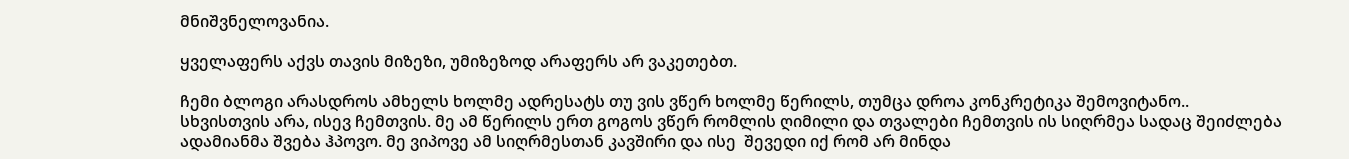მნიშვნელოვანია.

ყველაფერს აქვს თავის მიზეზი, უმიზეზოდ არაფერს არ ვაკეთებთ.

ჩემი ბლოგი არასდროს ამხელს ხოლმე ადრესატს თუ ვის ვწერ ხოლმე წერილს, თუმცა დროა კონკრეტიკა შემოვიტანო.. სხვისთვის არა, ისევ ჩემთვის. მე ამ წერილს ერთ გოგოს ვწერ რომლის ღიმილი და თვალები ჩემთვის ის სიღრმეა სადაც შეიძლება ადამიანმა შვება ჰპოვო. მე ვიპოვე ამ სიღრმესთან კავშირი და ისე  შევედი იქ რომ არ მინდა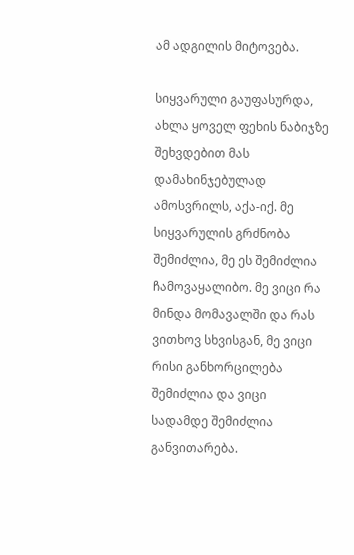ამ ადგილის მიტოვება.

სიყვარული გაუფასურდა, ახლა ყოველ ფეხის ნაბიჯზე შეხვდებით მას დამახინჯებულად ამოსვრილს, აქა-იქ. მე სიყვარულის გრძნობა შემიძლია, მე ეს შემიძლია ჩამოვაყალიბო. მე ვიცი რა მინდა მომავალში და რას ვითხოვ სხვისგან, მე ვიცი რისი განხორცილება შემიძლია და ვიცი სადამდე შემიძლია განვითარება.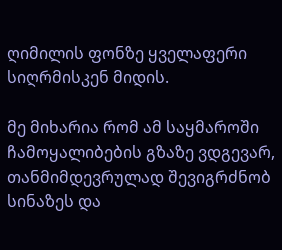ღიმილის ფონზე ყველაფერი სიღრმისკენ მიდის.

მე მიხარია რომ ამ საყმაროში ჩამოყალიბების გზაზე ვდგევარ, თანმიმდევრულად შევიგრძნობ სინაზეს და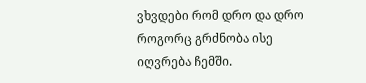ვხვდები რომ დრო და დრო როგორც გრძნობა ისე იღვრება ჩემში.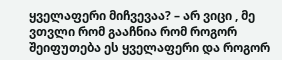ყველაფერი მიჩვევაა? – არ ვიცი , მე ვთვლი რომ გააჩნია რომ როგორ შეიფუთება ეს ყველაფერი და როგორ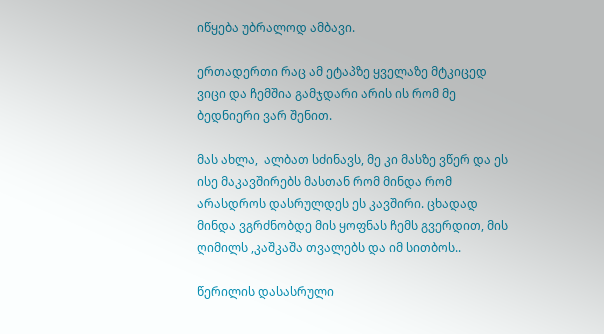იწყება უბრალოდ ამბავი.

ერთადერთი რაც ამ ეტაპზე ყველაზე მტკიცედ ვიცი და ჩემშია გამჯდარი არის ის რომ მე ბედნიერი ვარ შენით.

მას ახლა,  ალბათ სძინავს, მე კი მასზე ვწერ და ეს ისე მაკავშირებს მასთან რომ მინდა რომ არასდროს დასრულდეს ეს კავშირი. ცხადად მინდა ვგრძნობდე მის ყოფნას ჩემს გვერდით, მის ღიმილს ,კაშკაშა თვალებს და იმ სითბოს..

წერილის დასასრული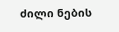ძილი ნების